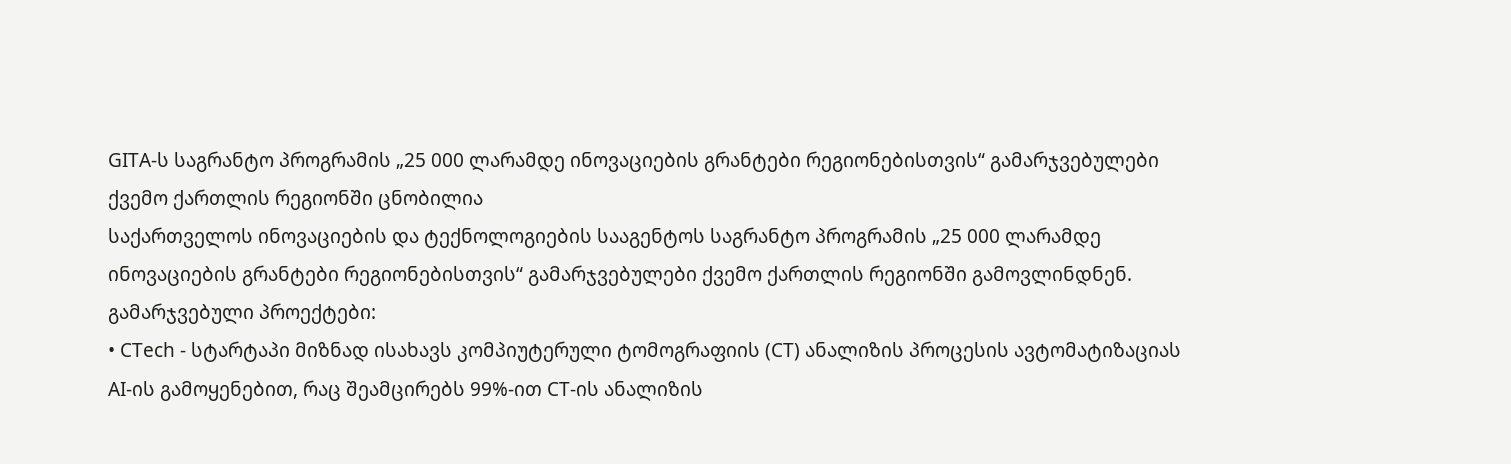GITA-ს საგრანტო პროგრამის „25 000 ლარამდე ინოვაციების გრანტები რეგიონებისთვის“ გამარჯვებულები ქვემო ქართლის რეგიონში ცნობილია
საქართველოს ინოვაციების და ტექნოლოგიების სააგენტოს საგრანტო პროგრამის „25 000 ლარამდე ინოვაციების გრანტები რეგიონებისთვის“ გამარჯვებულები ქვემო ქართლის რეგიონში გამოვლინდნენ.
გამარჯვებული პროექტები:
• CTech - სტარტაპი მიზნად ისახავს კომპიუტერული ტომოგრაფიის (CT) ანალიზის პროცესის ავტომატიზაციას AI-ის გამოყენებით, რაც შეამცირებს 99%-ით CT-ის ანალიზის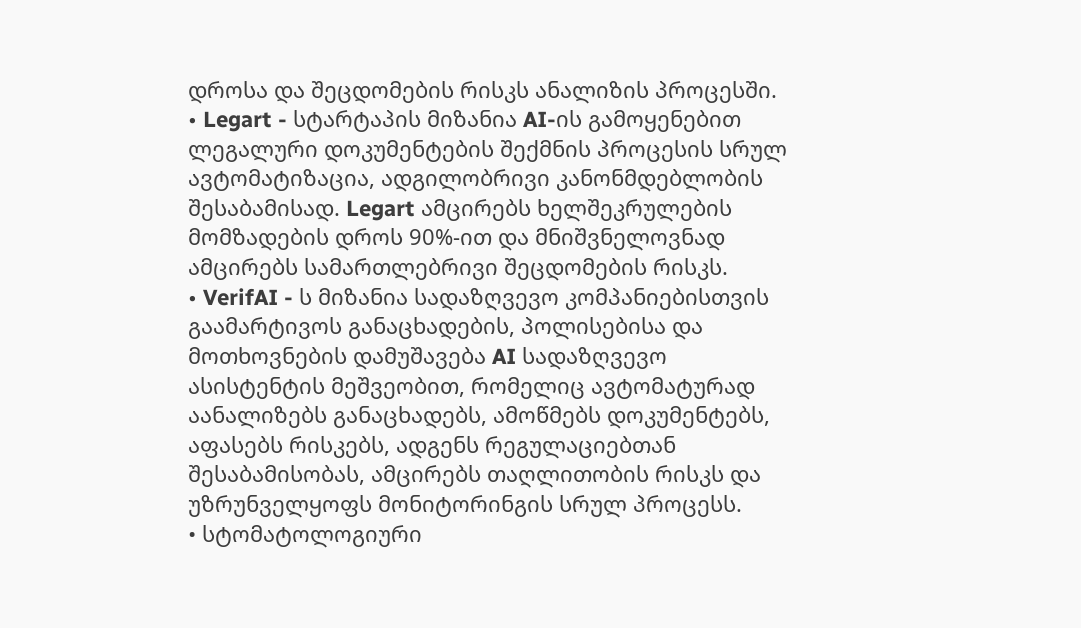დროსა და შეცდომების რისკს ანალიზის პროცესში.
• Legart - სტარტაპის მიზანია AI-ის გამოყენებით ლეგალური დოკუმენტების შექმნის პროცესის სრულ ავტომატიზაცია, ადგილობრივი კანონმდებლობის შესაბამისად. Legart ამცირებს ხელშეკრულების მომზადების დროს 90%-ით და მნიშვნელოვნად ამცირებს სამართლებრივი შეცდომების რისკს.
• VerifAI - ს მიზანია სადაზღვევო კომპანიებისთვის გაამარტივოს განაცხადების, პოლისებისა და მოთხოვნების დამუშავება AI სადაზღვევო ასისტენტის მეშვეობით, რომელიც ავტომატურად აანალიზებს განაცხადებს, ამოწმებს დოკუმენტებს, აფასებს რისკებს, ადგენს რეგულაციებთან შესაბამისობას, ამცირებს თაღლითობის რისკს და უზრუნველყოფს მონიტორინგის სრულ პროცესს.
• სტომატოლოგიური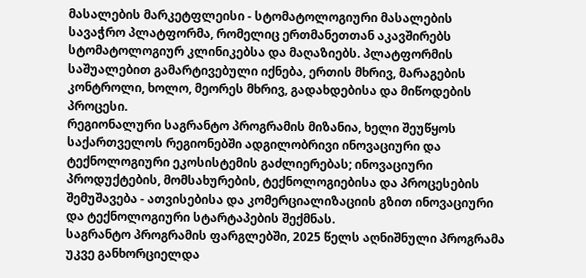მასალების მარკეტფლეისი - სტომატოლოგიური მასალების სავაჭრო პლატფორმა, რომელიც ერთმანეთთან აკავშირებს სტომატოლოგიურ კლინიკებსა და მაღაზიებს. პლატფორმის საშუალებით გამარტივებული იქნება, ერთის მხრივ, მარაგების კონტროლი, ხოლო, მეორეს მხრივ, გადახდებისა და მიწოდების პროცესი.
რეგიონალური საგრანტო პროგრამის მიზანია, ხელი შეუწყოს საქართველოს რეგიონებში ადგილობრივი ინოვაციური და ტექნოლოგიური ეკოსისტემის გაძლიერებას; ინოვაციური პროდუქტების, მომსახურების, ტექნოლოგიებისა და პროცესების შემუშავება - ათვისებისა და კომერციალიზაციის გზით ინოვაციური და ტექნოლოგიური სტარტაპების შექმნას.
საგრანტო პროგრამის ფარგლებში, 2025 წელს აღნიშნული პროგრამა უკვე განხორციელდა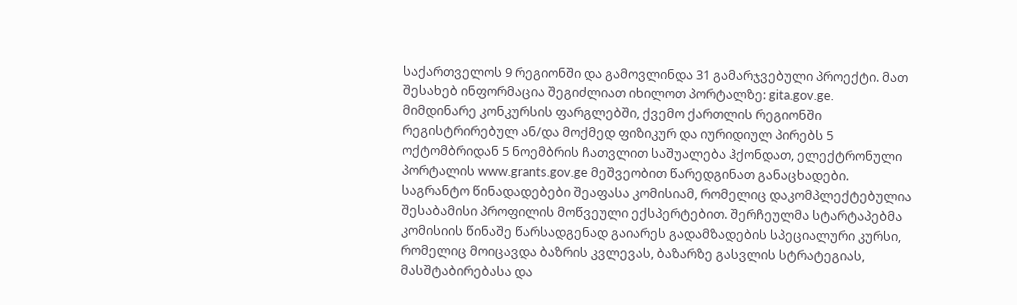საქართველოს 9 რეგიონში და გამოვლინდა 31 გამარჯვებული პროექტი. მათ შესახებ ინფორმაცია შეგიძლიათ იხილოთ პორტალზე: gita.gov.ge.
მიმდინარე კონკურსის ფარგლებში, ქვემო ქართლის რეგიონში რეგისტრირებულ ან/და მოქმედ ფიზიკურ და იურიდიულ პირებს 5 ოქტომბრიდან 5 ნოემბრის ჩათვლით საშუალება ჰქონდათ, ელექტრონული პორტალის www.grants.gov.ge მეშვეობით წარედგინათ განაცხადები. საგრანტო წინადადებები შეაფასა კომისიამ, რომელიც დაკომპლექტებულია შესაბამისი პროფილის მოწვეული ექსპერტებით. შერჩეულმა სტარტაპებმა კომისიის წინაშე წარსადგენად გაიარეს გადამზადების სპეციალური კურსი, რომელიც მოიცავდა ბაზრის კვლევას, ბაზარზე გასვლის სტრატეგიას, მასშტაბირებასა და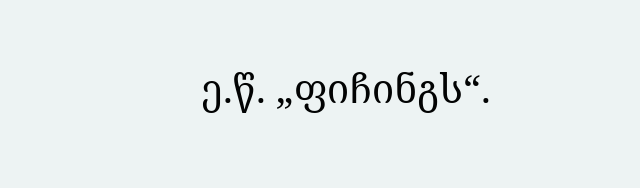ე.წ. „ფიჩინგს“.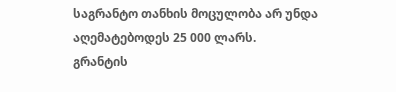საგრანტო თანხის მოცულობა არ უნდა აღემატებოდეს 25 000 ლარს.
გრანტის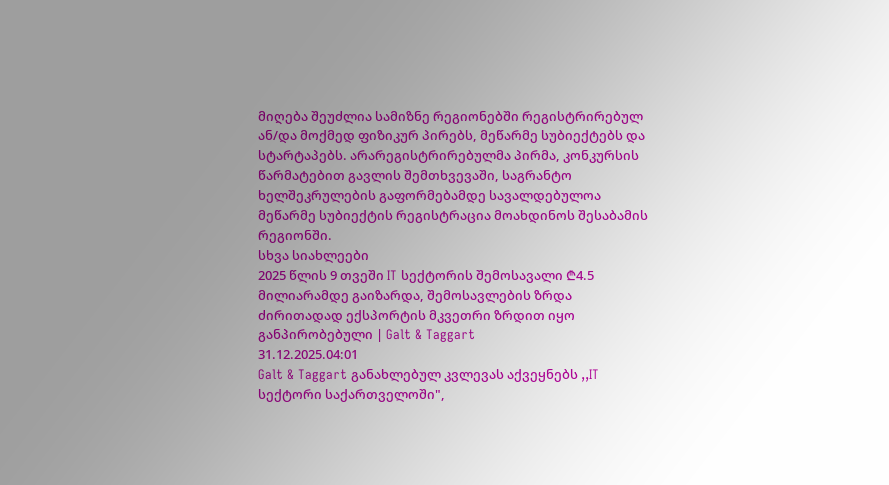მიღება შეუძლია სამიზნე რეგიონებში რეგისტრირებულ ან/და მოქმედ ფიზიკურ პირებს, მეწარმე სუბიექტებს და სტარტაპებს. არარეგისტრირებულმა პირმა, კონკურსის წარმატებით გავლის შემთხვევაში, საგრანტო ხელშეკრულების გაფორმებამდე სავალდებულოა მეწარმე სუბიექტის რეგისტრაცია მოახდინოს შესაბამის რეგიონში.
სხვა სიახლეები
2025 წლის 9 თვეში IT სექტორის შემოსავალი ₾4.5 მილიარამდე გაიზარდა, შემოსავლების ზრდა ძირითადად ექსპორტის მკვეთრი ზრდით იყო განპირობებული | Galt & Taggart
31.12.2025.04:01
Galt & Taggart განახლებულ კვლევას აქვეყნებს ,,IT სექტორი საქართველოში",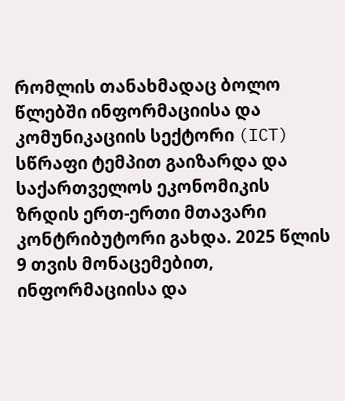რომლის თანახმადაც ბოლო წლებში ინფორმაციისა და კომუნიკაციის სექტორი (ICT) სწრაფი ტემპით გაიზარდა და საქართველოს ეკონომიკის ზრდის ერთ-ერთი მთავარი კონტრიბუტორი გახდა. 2025 წლის 9 თვის მონაცემებით, ინფორმაციისა და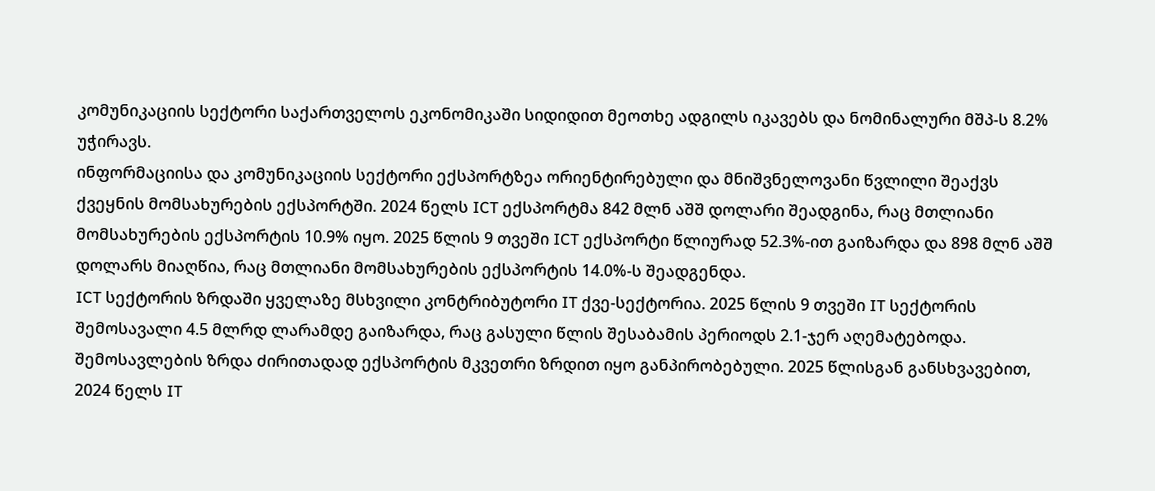კომუნიკაციის სექტორი საქართველოს ეკონომიკაში სიდიდით მეოთხე ადგილს იკავებს და ნომინალური მშპ-ს 8.2% უჭირავს.
ინფორმაციისა და კომუნიკაციის სექტორი ექსპორტზეა ორიენტირებული და მნიშვნელოვანი წვლილი შეაქვს ქვეყნის მომსახურების ექსპორტში. 2024 წელს ICT ექსპორტმა 842 მლნ აშშ დოლარი შეადგინა, რაც მთლიანი მომსახურების ექსპორტის 10.9% იყო. 2025 წლის 9 თვეში ICT ექსპორტი წლიურად 52.3%-ით გაიზარდა და 898 მლნ აშშ დოლარს მიაღწია, რაც მთლიანი მომსახურების ექსპორტის 14.0%-ს შეადგენდა.
ICT სექტორის ზრდაში ყველაზე მსხვილი კონტრიბუტორი IT ქვე-სექტორია. 2025 წლის 9 თვეში IT სექტორის შემოსავალი 4.5 მლრდ ლარამდე გაიზარდა, რაც გასული წლის შესაბამის პერიოდს 2.1-ჯერ აღემატებოდა. შემოსავლების ზრდა ძირითადად ექსპორტის მკვეთრი ზრდით იყო განპირობებული. 2025 წლისგან განსხვავებით, 2024 წელს IT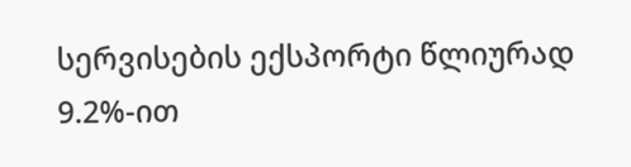სერვისების ექსპორტი წლიურად 9.2%-ით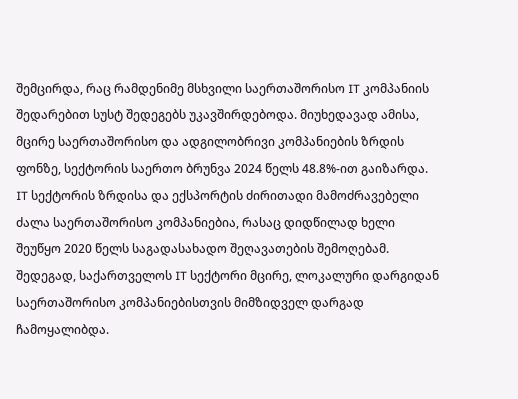შემცირდა, რაც რამდენიმე მსხვილი საერთაშორისო IT კომპანიის შედარებით სუსტ შედეგებს უკავშირდებოდა. მიუხედავად ამისა, მცირე საერთაშორისო და ადგილობრივი კომპანიების ზრდის ფონზე, სექტორის საერთო ბრუნვა 2024 წელს 48.8%-ით გაიზარდა.
IT სექტორის ზრდისა და ექსპორტის ძირითადი მამოძრავებელი ძალა საერთაშორისო კომპანიებია, რასაც დიდწილად ხელი შეუწყო 2020 წელს საგადასახადო შეღავათების შემოღებამ. შედეგად, საქართველოს IT სექტორი მცირე, ლოკალური დარგიდან საერთაშორისო კომპანიებისთვის მიმზიდველ დარგად ჩამოყალიბდა.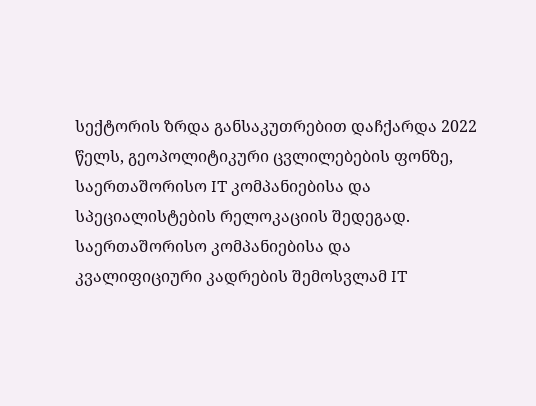სექტორის ზრდა განსაკუთრებით დაჩქარდა 2022 წელს, გეოპოლიტიკური ცვლილებების ფონზე, საერთაშორისო IT კომპანიებისა და სპეციალისტების რელოკაციის შედეგად.
საერთაშორისო კომპანიებისა და კვალიფიციური კადრების შემოსვლამ IT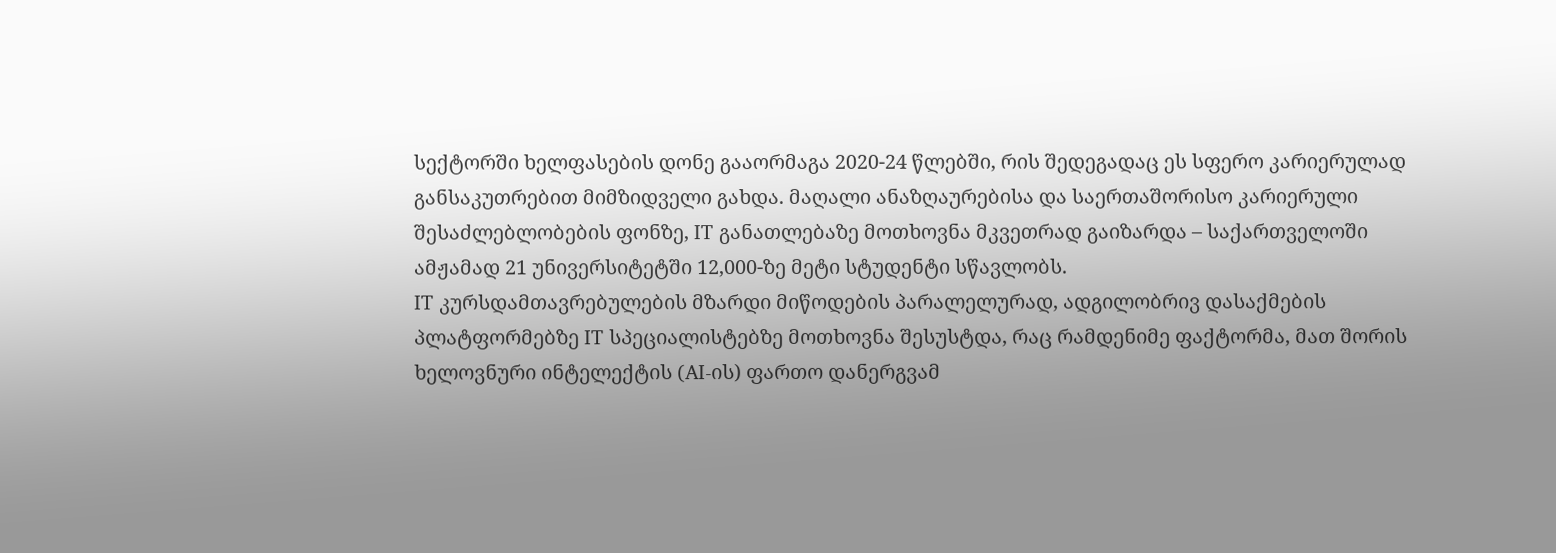სექტორში ხელფასების დონე გააორმაგა 2020-24 წლებში, რის შედეგადაც ეს სფერო კარიერულად განსაკუთრებით მიმზიდველი გახდა. მაღალი ანაზღაურებისა და საერთაშორისო კარიერული შესაძლებლობების ფონზე, IT განათლებაზე მოთხოვნა მკვეთრად გაიზარდა – საქართველოში ამჟამად 21 უნივერსიტეტში 12,000-ზე მეტი სტუდენტი სწავლობს.
IT კურსდამთავრებულების მზარდი მიწოდების პარალელურად, ადგილობრივ დასაქმების პლატფორმებზე IT სპეციალისტებზე მოთხოვნა შესუსტდა, რაც რამდენიმე ფაქტორმა, მათ შორის ხელოვნური ინტელექტის (AI-ის) ფართო დანერგვამ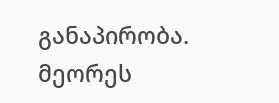განაპირობა. მეორეს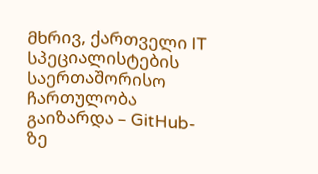მხრივ, ქართველი IT სპეციალისტების საერთაშორისო ჩართულობა გაიზარდა – GitHub-ზე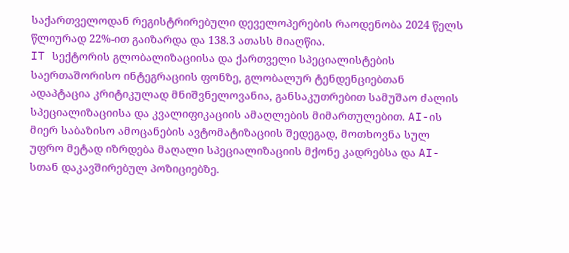საქართველოდან რეგისტრირებული დეველოპერების რაოდენობა 2024 წელს წლიურად 22%-ით გაიზარდა და 138.3 ათასს მიაღწია.
IT სექტორის გლობალიზაციისა და ქართველი სპეციალისტების საერთაშორისო ინტეგრაციის ფონზე, გლობალურ ტენდენციებთან ადაპტაცია კრიტიკულად მნიშვნელოვანია, განსაკუთრებით სამუშაო ძალის სპეციალიზაციისა და კვალიფიკაციის ამაღლების მიმართულებით. AI-ის მიერ საბაზისო ამოცანების ავტომატიზაციის შედეგად, მოთხოვნა სულ უფრო მეტად იზრდება მაღალი სპეციალიზაციის მქონე კადრებსა და AI-სთან დაკავშირებულ პოზიციებზე.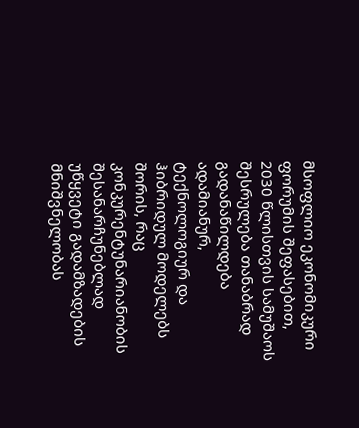მსოფლიო ეკონომიკური ფორუმის შეფასებით, 2030 წლისთვის სამუშაოს შესრულება თანაბრად გადანაწილდება ადამიანურ, ტექნოლოგიურ და ჰიბრიდულ მოდელებს შორის, რაც კონკურენტუნარიანობის შესანარჩუნებლად უწყვეტი გადამზადების მნიშვნელობას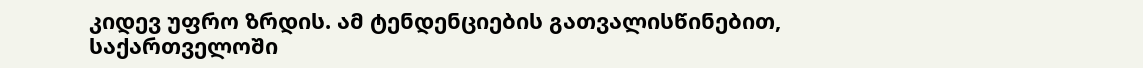კიდევ უფრო ზრდის. ამ ტენდენციების გათვალისწინებით, საქართველოში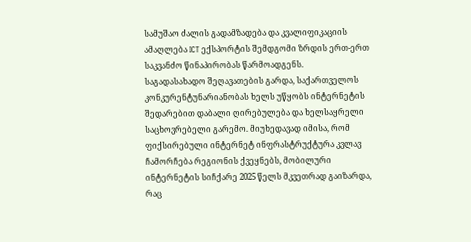სამუშაო ძალის გადამზადება და კვალიფიკაციის ამაღლება ICT ექსპორტის შემდგომი ზრდის ერთ-ერთ საკვანძო წინაპირობას წარმოადგენს.
საგადასახადო შეღავათების გარდა, საქართველოს კონკურენტუნარიანობას ხელს უწყობს ინტერნეტის შედარებით დაბალი ღირებულება და ხელსაყრელი საცხოვრებელი გარემო. მიუხედავად იმისა, რომ ფიქსირებული ინტერნეტ ინფრასტრუქტურა კვლავ ჩამორჩება რეგიონის ქვეყნებს, მობილური ინტერნეტის სიჩქარე 2025 წელს მკვეთრად გაიზარდა, რაც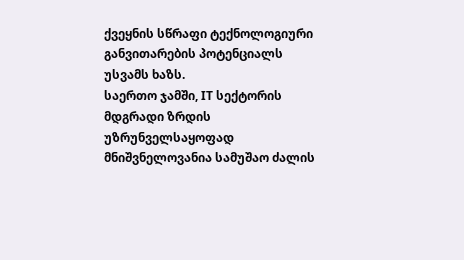ქვეყნის სწრაფი ტექნოლოგიური განვითარების პოტენციალს უსვამს ხაზს.
საერთო ჯამში, IT სექტორის მდგრადი ზრდის უზრუნველსაყოფად მნიშვნელოვანია სამუშაო ძალის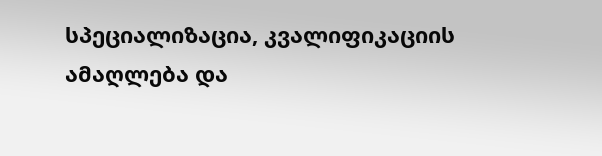სპეციალიზაცია, კვალიფიკაციის ამაღლება და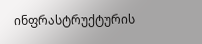ინფრასტრუქტურის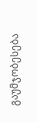გაუმჯობესება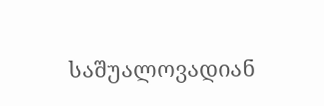საშუალოვადიან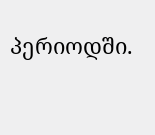პერიოდში.